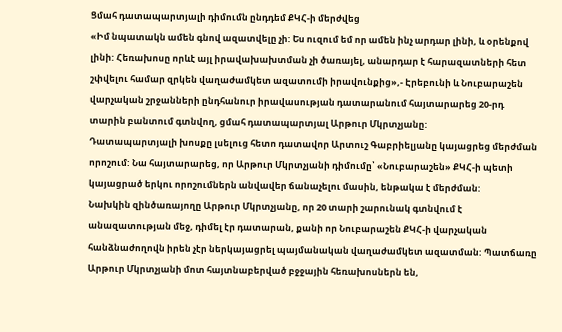Ցմահ դատապարտյալի դիմումն ընդդեմ ՔԿՀ-ի մերժվեց
«Իմ նպատակն ամեն գնով ազատվելը չի: Ես ուզում եմ որ ամեն ինչ արդար լինի, և օրենքով լինի: Հեռախոսը որևէ այլ իրավախախտման չի ծառայել, անարդար է հարազատների հետ շփվելու համար զրկեն վաղաժամկետ ազատումի իրավունքից»,- Էրեբունի և Նուբարաշեն վարչական շրջանների ընդհանուր իրավասության դատարանում հայտարարեց 20-րդ տարին բանտում գտնվող, ցմահ դատապարտյալ Արթուր Մկրտչյանը:
Դատապարտյալի խոսքը լսելուց հետո դատավոր Արտուշ Գաբրիելյանը կայացրեց մերժման որոշում: Նա հայտարարեց, որ Արթուր Մկրտչյանի դիմումը՝ «Նուբարաշեն» ՔԿՀ-ի պետի կայացրած երկու որոշումներն անվավեր ճանաչելու մասին, ենթակա է մերժման:
Նախկին զինծառայողը Արթուր Մկրտչյանը, որ 20 տարի շարունակ գտնվում է անազատության մեջ, դիմել էր դատարան, քանի որ Նուբարաշեն ՔԿՀ-ի վարչական հանձնաժողովն իրեն չէր ներկայացրել պայմանական վաղաժամկետ ազատման: Պատճառը Արթուր Մկրտչյանի մոտ հայտնաբերված բջջային հեռախոսներն են,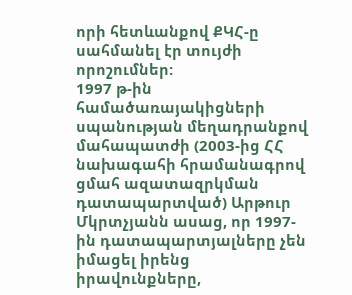որի հետևանքով ՔԿՀ-ը սահմանել էր տույժի որոշումներ:
1997 թ-ին համածառայակիցների սպանության մեղադրանքով մահապատժի (2003-ից ՀՀ նախագահի հրամանագրով ցմահ ազատազրկման դատապարտված) Արթուր Մկրտչյանն ասաց, որ 1997-ին դատապարտյալները չեն իմացել իրենց իրավունքները,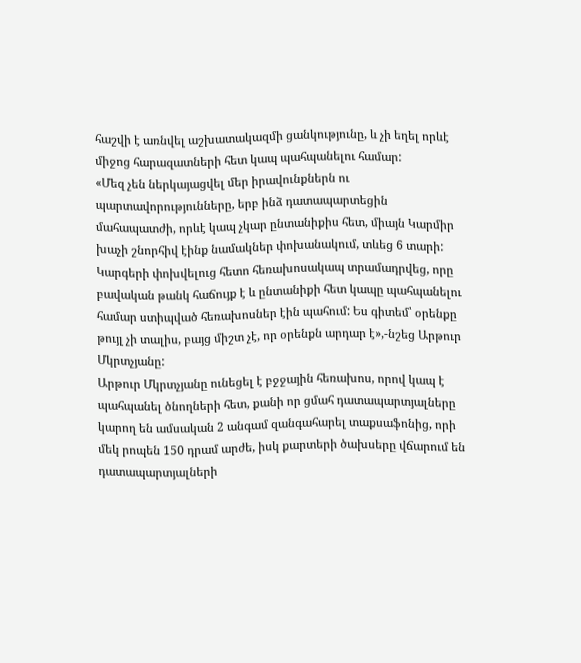հաշվի է առնվել աշխատակազմի ցանկությունը, և չի եղել որևէ միջոց հարազատների հետ կապ պահպանելու համար:
«Մեզ չեն ներկայացվել մեր իրավունքներն ու պարտավորությունները, երբ ինձ դատապարտեցին մահապատժի, որևէ կապ չկար ընտանիքիս հետ, միայն Կարմիր խաչի շնորհիվ էինք նամակներ փոխանակում, տևեց 6 տարի: Կարգերի փոխվելուց հետո հեռախոսակապ տրամադրվեց, որը բավական թանկ հաճույք է և ընտանիքի հետ կապը պահպանելու համար ստիպված հեռախոսներ էին պահում: Ես գիտեմ՝ օրենքը թույլ չի տալիս, բայց միշտ չէ, որ օրենքն արդար է»,-նշեց Արթուր Մկրտչյանը:
Արթուր Մկրտչյանը ունեցել է բջջային հեռախոս, որով կապ է պահպանել ծնողների հետ, քանի որ ցմահ դատապարտյալները կարող են ամսական 2 անգամ զանգահարել տաքսաֆոնից, որի մեկ րոպեն 150 դրամ արժե, իսկ քարտերի ծախսերը վճարում են դատապարտյալների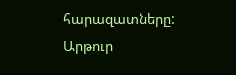հարազատները:
Արթուր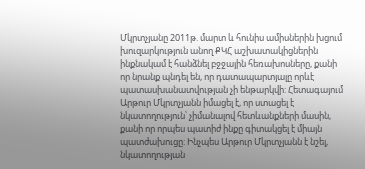Մկրտչյանը 2011թ. մարտ և հունիս ամիսներին խցում խուզարկություն անող ՔԿՀ աշխատակիցներին ինքնակամ է հանձնել բջջային հեռախոսները, քանի որ նրանք պնդել են, որ դատապարտյալը որևէ պատասխանատվության չի ենթարկվի: Հետագայում Արթուր Մկրտչյանն իմացել է, որ ստացել է նկատողություն՝ չիմանալով հետևանքների մասին, քանի որ որպես պատիժ ինքը գիտակցել է միայն պատժախուցը: Ինչպես Արթուր Մկրտչյանն է նշել, նկատողության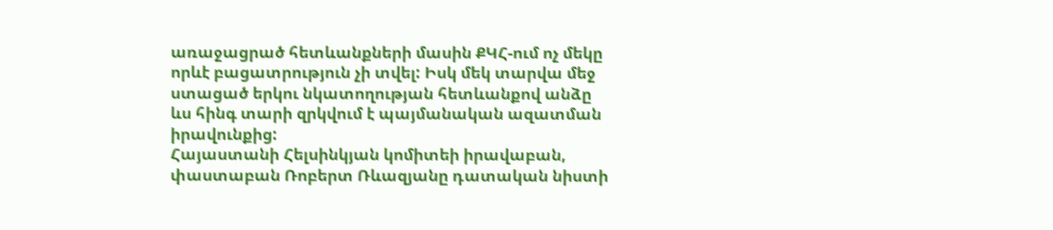առաջացրած հետևանքների մասին ՔԿՀ-ում ոչ մեկը որևէ բացատրություն չի տվել: Իսկ մեկ տարվա մեջ ստացած երկու նկատողության հետևանքով անձը ևս հինգ տարի զրկվում է պայմանական ազատման իրավունքից:
Հայաստանի Հելսինկյան կոմիտեի իրավաբան, փաստաբան Ռոբերտ Ռևազյանը դատական նիստի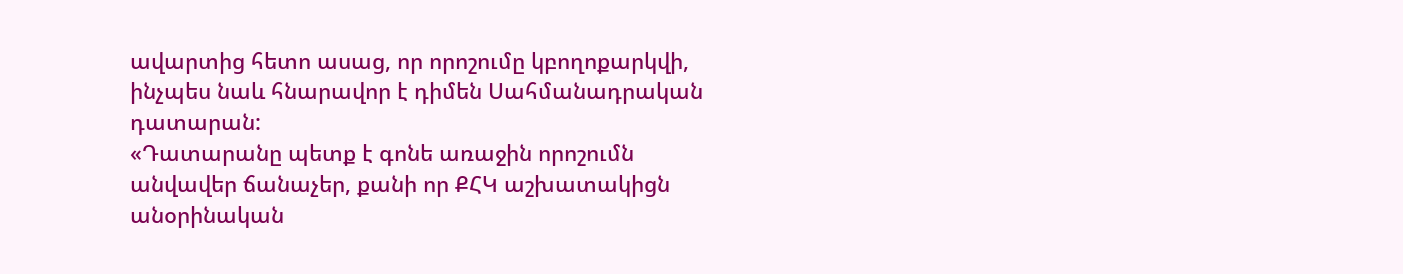ավարտից հետո ասաց, որ որոշումը կբողոքարկվի, ինչպես նաև հնարավոր է դիմեն Սահմանադրական դատարան:
«Դատարանը պետք է գոնե առաջին որոշումն անվավեր ճանաչեր, քանի որ ՔՀԿ աշխատակիցն անօրինական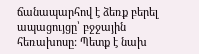ճանապարհով է ձեռք բերել ապացույցը՝ բջջային հեռախոսը: Պետք է նախ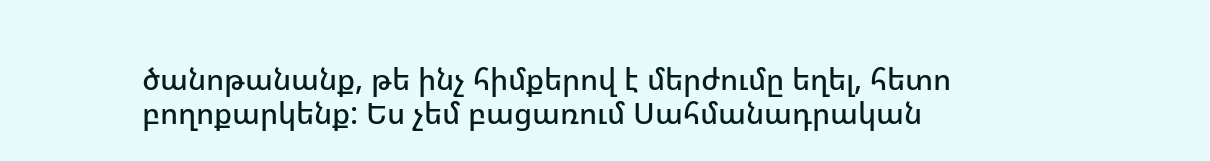ծանոթանանք, թե ինչ հիմքերով է մերժումը եղել, հետո բողոքարկենք: Ես չեմ բացառում Սահմանադրական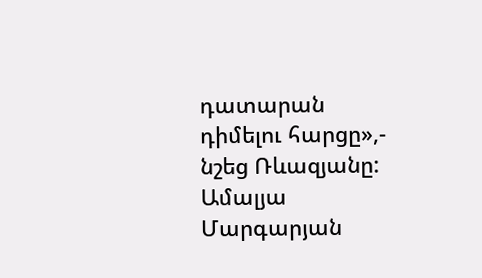դատարան դիմելու հարցը»,- նշեց Ռևազյանը:
Ամալյա Մարգարյան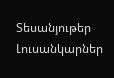Տեսանյութեր
Լուսանկարներ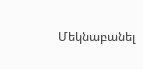Մեկնաբանել